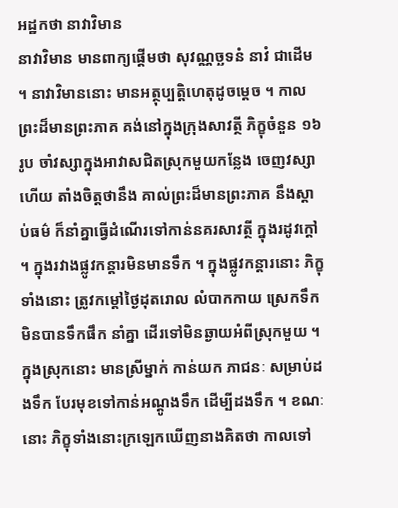អដ្ឋកថា នាវាវិមាន
នាវាវិមាន មានពាក្យផ្តើមថា សុវណ្ណច្ឆទនំ នាវំ ជាដើម ។ នាវាវិមាននោះ មានអត្ថុប្បត្តិហេតុដូចម្តេច ។ កាលព្រះដ៏មានព្រះភាគ គង់នៅក្នុងក្រុងសាវត្ថី ភិក្ខុចំនួន ១៦ រូប ចាំវស្សាក្នុងអាវាសជិតស្រុកមួយកន្លែង ចេញវស្សាហើយ តាំងចិត្តថានឹង គាល់ព្រះដ៏មានព្រះភាគ នឹងស្តាប់ធម៌ ក៏នាំគ្នាធ្វើដំណើរទៅកាន់នគរសាវត្ថី ក្នុងរដូវក្តៅ ។ ក្នុងរវាងផ្លូវកន្តារមិនមានទឹក ។ ក្នុងផ្លូវកន្តារនោះ ភិក្ខុទាំងនោះ ត្រូវកម្តៅថ្ងៃដុតរោល លំបាកកាយ ស្រេកទឹក មិនបានទឹកផឹក នាំគ្នា ដើរទៅមិនឆ្ងាយអំពីស្រុកមួយ ។ ក្នុងស្រុកនោះ មានស្រីម្នាក់ កាន់យក ភាជនៈ សម្រាប់ដងទឹក បែរមុខទៅកាន់អណ្តូងទឹក ដើម្បីដងទឹក ។ ខណៈនោះ ភិក្ខុទាំងនោះក្រឡេកឃើញនាងគិតថា កាលទៅ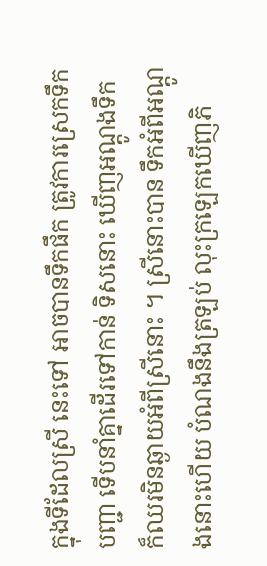ក្នុងទីដែលស្រី នេះទៅ អាចបានទឹកផឹក ត្រូវការស្រេកទឹកបញ្ជា ទើបនាំគ្នាដើរទៅកាន់ ទិសនោះ ឃើញអណ្តូងទឹក ក៏ឈរមិនឆ្ងាយអំពីស្រីនោះ ។ ស្រីនោះបាន ទឹកអំពីអណ្តូងនោះហើយ បំណងនឹងត្រឡប់ លុះក្រឡេកឃើញភិ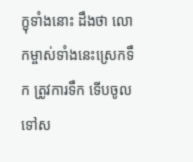ក្ខុទាំងនោះ ដឹងថា លោកម្ចាស់ទាំងនេះស្រេកទឹក ត្រូវការទឹក ទើបចូលទៅស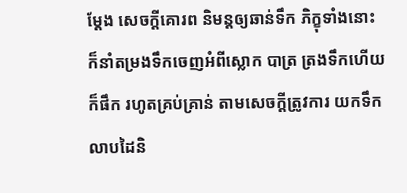ម្តែង សេចក្តីគោរព និមន្តឲ្យឆាន់ទឹក ភិក្ខុទាំងនោះ ក៏នាំតម្រងទឹកចេញអំពីស្លោក បាត្រ ត្រងទឹកហើយក៏ផឹក រហូតគ្រប់គ្រាន់ តាមសេចក្តីត្រូវការ យកទឹក លាបដៃនិ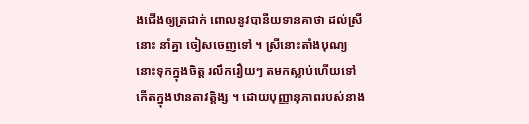ងជើងឲ្យត្រជាក់ ពោលនូវបានីយទានគាថា ដល់ស្រីនោះ នាំគ្នា ចៀសចេញទៅ ។ ស្រីនោះតាំងបុណ្យនោះទុកក្នុងចិត្ត រលឹករឿយៗ តមកស្លាប់ហើយទៅ កើតក្នុងឋានតាវត្តិង្ស ។ ដោយបុញ្ញានុភាពរបស់នាង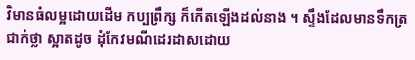វិមានធំលម្អដោយដើម កប្បព្រឹក្ស ក៏កើតឡើងដល់នាង ។ ស្ទឹងដែលមានទឹកត្រជាក់ថ្លា ស្អាតដូច ដុំកែវមណីដេរដាសដោយ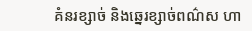គំនរខ្សាច់ និងឆ្នេរខ្សាច់ពណ៌ស ហា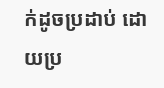ក់ដូចប្រដាប់ ដោយប្រ